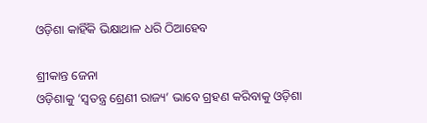ଓଡ଼ିଶା କାହିଁକି ଭିକ୍ଷାଥାଳ ଧରି ଠିଆହେବ

ଶ୍ରୀକାନ୍ତ ଜେନା
ଓଡ଼ିଶାକୁ ‘ସ୍ବତନ୍ତ୍ର ଶ୍ରେଣୀ ରାଜ୍ୟ’ ଭାବେ ଗ୍ରହଣ କରିବାକୁ ଓଡ଼ିଶା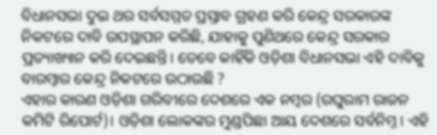ବିଧାନସଭା ଦୁଇ ଥର ସର୍ବସମ୍ମତ ପ୍ରସ୍ତାବ ଗ୍ରହଣ କରି କେନ୍ଦ୍ର ସରକାରଙ୍କ ନିକଟରେ ଦାବି ଉପସ୍ଥାପନ କରିଛି, ଯାହାକୁ ପୁଣିଥରେ କେନ୍ଦ୍ର ସରକାର ପ୍ରତ୍ୟାଖ୍ୟାନ କରି ଦେଇଛନ୍ତି। ତେବେ କାହିଁକି ଓଡ଼ିଶା ବିଧାନସଭା ଏହି ଦାବିକୁ ବାରମ୍ବାର କେନ୍ଦ୍ର ନିକଟରେ ଉଠାଉଛି ?
ଏହାର କାରଣ ଓଡ଼ିଶା ଗରିବୀରେ ଦେଶରେ ଏକ ନମ୍ବର (ରଘୁରାମ ରାଜନ କମିଟି ରିପୋର୍ଟ)। ଓଡ଼ିଶା ଲୋକଙ୍କର ମୁଣ୍ଡପିଛା ଆୟ ଦେଶରେ ସର୍ବନିମ୍ନ। ଏହି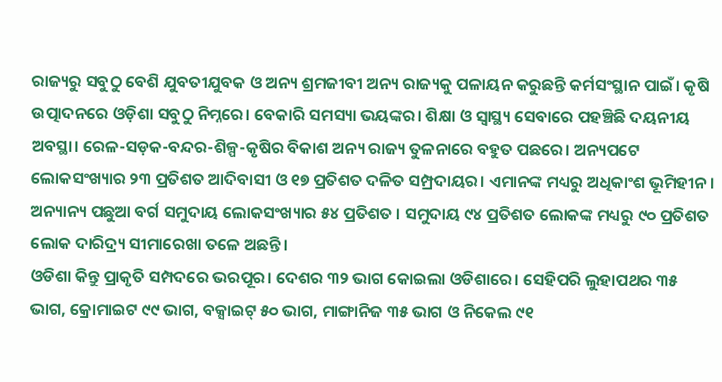ରାଜ୍ୟରୁ ସବୁଠୁ ବେଶି ଯୁବତୀଯୁବକ ଓ ଅନ୍ୟ ଶ୍ରମଜୀବୀ ଅନ୍ୟ ରାଜ୍ୟକୁ ପଳାୟନ କରୁଛନ୍ତି କର୍ମସଂସ୍ଥାନ ପାଇଁ। କୃଷି ଉତ୍ପାଦନରେ ଓଡ଼ିଶା ସବୁଠୁ ନିମ୍ନରେ। ବେକାରି ସମସ୍ୟା ଭୟଙ୍କର। ଶିକ୍ଷା ଓ ସ୍ବାସ୍ଥ୍ୟ ସେବାରେ ପହଞ୍ଚିଛି ଦୟନୀୟ ଅବସ୍ଥା। ରେଳ-ସଡ଼କ-ବନ୍ଦର-ଶିଳ୍ପ-କୃଷିର ବିକାଶ ଅନ୍ୟ ରାଜ୍ୟ ତୁଳନାରେ ବହୁତ ପଛରେ। ଅନ୍ୟପଟେ ଲୋକସଂଖ୍ୟାର ୨୩ ପ୍ରତିଶତ ଆଦିବାସୀ ଓ ୧୭ ପ୍ରତିଶତ ଦଳିତ ସମ୍ପ୍ରଦାୟର। ଏମାନଙ୍କ ମଧ୍ୟରୁ ଅଧିକାଂଶ ଭୂମିହୀନ। ଅନ୍ୟାନ୍ୟ ପଛୁଆ ବର୍ଗ ସମୁଦାୟ ଲୋକସଂଖ୍ୟାର ୫୪ ପ୍ରତିଶତ । ସମୁଦାୟ ୯୪ ପ୍ରତିଶତ ଲୋକଙ୍କ ମଧ୍ୟରୁ ୯୦ ପ୍ରତିଶତ ଲୋକ ଦାରିଦ୍ର୍ୟ ସୀମାରେଖା ତଳେ ଅଛନ୍ତି।
ଓଡିଶା କିନ୍ତୁ ପ୍ରାକୃତି ସମ୍ପଦରେ ଭରପୂର। ଦେଶର ୩୨ ଭାଗ କୋଇଲା ଓଡିଶାରେ। ସେହିପରି ଲୁହାପଥର ୩୫ ଭାଗ, କ୍ରୋମାଇଟ ୯୯ ଭାଗ, ବକ୍ସାଇଟ୍‌ ୫୦ ଭାଗ, ମାଙ୍ଗାନିଜ ୩୫ ଭାଗ ଓ ନିକେଲ ୯୧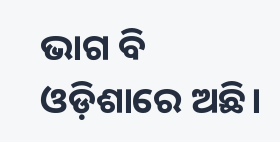ଭାଗ ବି ଓଡ଼ିଶାରେ ଅଛି।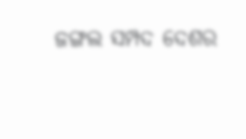ଜଙ୍ଗଲ ସମ୍ପଦ ଦେଶର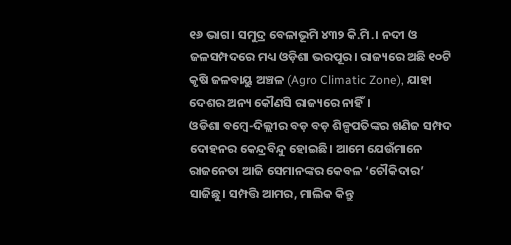୧୬ ଭାଗ। ସମୁଦ୍ର ବେଳାଭୂମି ୪୩୨ କି.ମି.। ନଦୀ ଓ ଜଳସମ୍ପଦରେ ମଧ୍ୟ ଓଡ଼ିଶା ଭରପୂର। ରାଜ୍ୟରେ ଅଛି ୧୦ଟି କୃଷି ଜଳବାୟୁ ଅଞ୍ଚଳ (Agro Climatic Zone), ଯାହା ଦେଶର ଅନ୍ୟ କୌଣସି ରାଜ୍ୟରେ ନାହିଁ।
ଓଡିଶା ବମ୍ବେ-ଦିଲ୍ଲୀର ବଡ଼ ବଡ଼ ଶିଳ୍ପପତିଙ୍କର ଖଣିଜ ସମ୍ପଦ ଦୋହନର କେନ୍ଦ୍ରବିନ୍ଦୁ ହୋଇଛି। ଆମେ ଯେଉଁମାନେ ରାଜନେତା ଆଜି ସେମାନଙ୍କର କେବଳ ‘ଚୌକିଦାର’ ସାଜିଛୁ। ସମ୍ପତ୍ତି ଆମର, ମାଲିକ କିନ୍ତୁ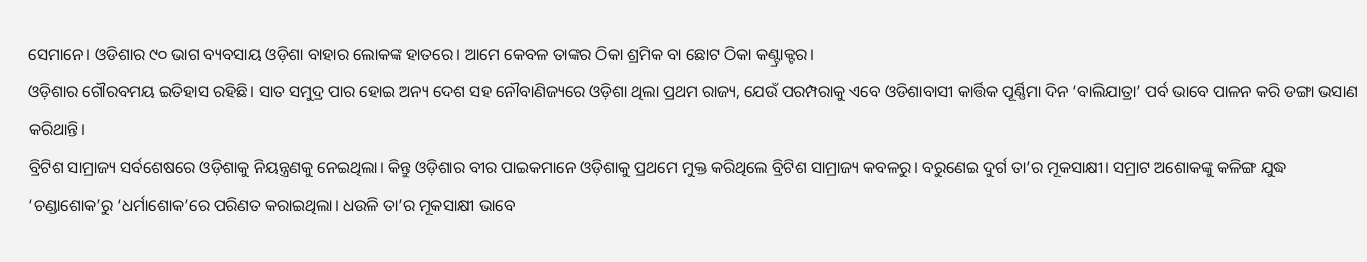ସେମାନେ। ଓଡିଶାର ୯୦ ଭାଗ ବ୍ୟବସାୟ ଓଡ଼ିଶା ବାହାର ଲୋକଙ୍କ ହାତରେ। ଆମେ କେବଳ ତାଙ୍କର ଠିକା ଶ୍ରମିକ ବା ଛୋଟ ଠିକା କଣ୍ଟ୍ରାକ୍ଟର।
ଓଡ଼ିଶାର ଗୌରବମୟ ଇତିହାସ ରହିଛି। ସାତ ସମୁଦ୍ର ପାର ହୋଇ ଅନ୍ୟ ଦେଶ ସହ ନୌବାଣିଜ୍ୟରେ ଓଡ଼ିଶା ଥିଲା ପ୍ରଥମ ରାଜ୍ୟ, ଯେଉଁ ପରମ୍ପରାକୁ ଏବେ ଓଡିଶାବାସୀ କାର୍ତ୍ତିକ ପୂର୍ଣ୍ଣିମା ଦିନ ‘ବାଲିଯାତ୍ରା’ ପର୍ବ ଭାବେ ପାଳନ କରି ଡଙ୍ଗା ଭସାଣ କରିଥାନ୍ତି।
ବ୍ରିଟିଶ ସାମ୍ରାଜ୍ୟ ସର୍ବଶେଷରେ ଓଡ଼ିଶାକୁ ନିୟନ୍ତ୍ରଣକୁ ନେଇଥିଲା। କିନ୍ତୁ ଓଡ଼ିଶାର ବୀର ପାଇକମାନେ ଓଡ଼ିଶାକୁ ପ୍ରଥମେ ମୁକ୍ତ କରିଥିଲେ ବ୍ରିଟିଶ ସାମ୍ରାଜ୍ୟ କବଳରୁ। ବରୁଣେଇ ଦୁର୍ଗ ତା’ର ମୂକସାକ୍ଷୀ। ସମ୍ରାଟ ଅଶୋକଙ୍କୁ କଳିଙ୍ଗ ଯୁଦ୍ଧ ‘ଚଣ୍ଡାଶୋକ’ରୁ ‘ଧର୍ମାଶୋକ’ରେ ପରିଣତ କରାଇଥିଲା। ଧଉଳି ତା’ର ମୂକସାକ୍ଷୀ ଭାବେ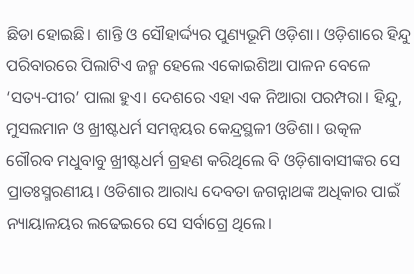ଛିଡା ହୋଇଛି। ଶାନ୍ତି ଓ ସୌହାର୍ଦ୍ଦ୍ୟର ପୁଣ୍ୟଭୂମି ଓଡ଼ିଶା। ଓଡ଼ିଶାରେ ହିନ୍ଦୁ ପରିବାରରେ ପିଲାଟିଏ ଜନ୍ମ ହେଲେ ଏକୋଇଶିଆ ପାଳନ ବେଳେ ‘ସତ୍ୟ-ପୀର’ ପାଲା ହୁଏ। ଦେଶରେ ଏହା ଏକ ନିଆରା ପରମ୍ପରା। ହିନ୍ଦୁ, ମୁସଲମାନ ଓ ଖ୍ରୀଷ୍ଟଧର୍ମ ସମନ୍ବୟର କେନ୍ଦ୍ରସ୍ଥଳୀ ଓଡିଶା। ଉତ୍କଳ ଗୌରବ ମଧୁବାବୁ ଖ୍ରୀଷ୍ଟଧର୍ମ ଗ୍ରହଣ କରିଥିଲେ ବି ଓଡ଼ିଶାବାସୀଙ୍କର ସେ ପ୍ରାତଃସ୍ମରଣୀୟ। ଓଡିଶାର ଆରାଧ୍ୟ ଦେବତା ଜଗନ୍ନାଥଙ୍କ ଅଧିକାର ପାଇଁ ନ୍ୟାୟାଳୟର ଲଢେଇରେ ସେ ସର୍ବାଗ୍ରେ ଥିଲେ।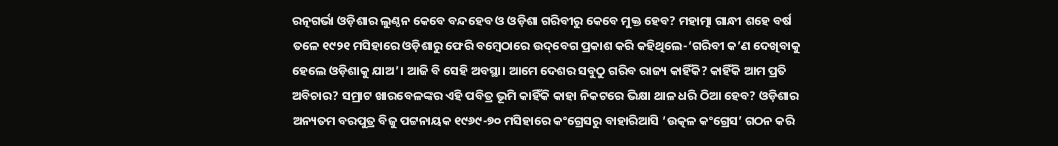ରତ୍ନଗର୍ଭା ଓଡ଼ିଶାର ଲୁଣ୍ଠନ କେବେ ବନ୍ଦହେବ ଓ ଓଡ଼ିଶା ଗରିବୀରୁ କେବେ ମୁକ୍ତ ହେବ? ମହାତ୍ମା ଗାନ୍ଧୀ ଶହେ ବର୍ଷ ତଳେ ୧୯୨୧ ମସିହାରେ ଓଡ଼ିଶାରୁ ଫେରି ବମ୍ବେଠାରେ ଉଦ୍‌ବେଗ ପ୍ରକାଶ କରି କହିଥିଲେ-‘ଗରିବୀ କ’ଣ ଦେଖିବାକୁ ହେଲେ ଓଡ଼ିଶାକୁ ଯାଅ’। ଆଜି ବି ସେହି ଅବସ୍ଥା। ଆମେ ଦେଶର ସବୁଠୁ ଗରିବ ରାଜ୍ୟ କାହିଁକି? କାହିଁକି ଆମ ପ୍ରତି ଅବିଚାର? ସମ୍ରାଟ ଖାରବେଳଙ୍କର ଏହି ପବିତ୍ର ଭୂମି କାହିଁକି କାହା ନିକଟରେ ଭିକ୍ଷା ଥାଳ ଧରି ଠିଆ ହେବ? ଓଡ଼ିଶାର ଅନ୍ୟତମ ବରପୁତ୍ର ବିଜୁ ପଟ୍ଟନାୟକ ୧୯୬୯-୭୦ ମସିହାରେ କଂଗ୍ରେସରୁ ବାହାରିଆସି ‘ଉତ୍କଳ କଂଗ୍ରେସ’ ଗଠନ କରି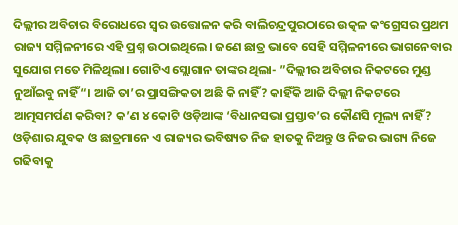ଦିଲ୍ଲୀର ଅବିଚାର ବିରୋଧରେ ସ୍ବର ଉତ୍ତୋଳନ କରି ବାଲିଚନ୍ଦ୍ରପୁରଠାରେ ଉତ୍କଳ କଂଗ୍ରେସର ପ୍ରଥମ ରାଜ୍ୟ ସମ୍ମିଳନୀରେ ଏହି ପ୍ରଶ୍ନ ଉଠାଇଥିଲେ। ଜଣେ ଛାତ୍ର ଭାବେ ସେହି ସମ୍ମିଳନୀରେ ଭାଗନେବାର ସୁଯୋଗ ମତେ ମିଳିଥିଲା। ଗୋଟିଏ ସ୍ଲୋଗାନ ତାଙ୍କର ଥିଲା- ”ଦିଲ୍ଲୀର ଅବିଚାର ନିକଟରେ ମୁଣ୍ଡ ନୁଆଁଇବୁ ନାହିଁ“। ଆଜି ତା’ର ପ୍ରାସଙ୍ଗିକତା ଅଛି କି ନାହିଁ? କାହିଁକି ଆଜି ଦିଲ୍ଲୀ ନିକଟରେ ଆତ୍ମସମର୍ପଣ କରିବା? କ’ଣ ୪ କୋଟି ଓଡ଼ିଆଙ୍କ ‘ବିଧାନସଭା ପ୍ରସ୍ତାବ’ର କୌଣସି ମୂଲ୍ୟ ନାହିଁ?
ଓଡ଼ିଶାର ଯୁବକ ଓ ଛାତ୍ରମାନେ ଏ ରାଜ୍ୟର ଭବିଷ୍ୟତ ନିଜ ହାତକୁ ନିଅନ୍ତୁ ଓ ନିଜର ଭାଗ୍ୟ ନିଜେ ଗଢିବାକୁ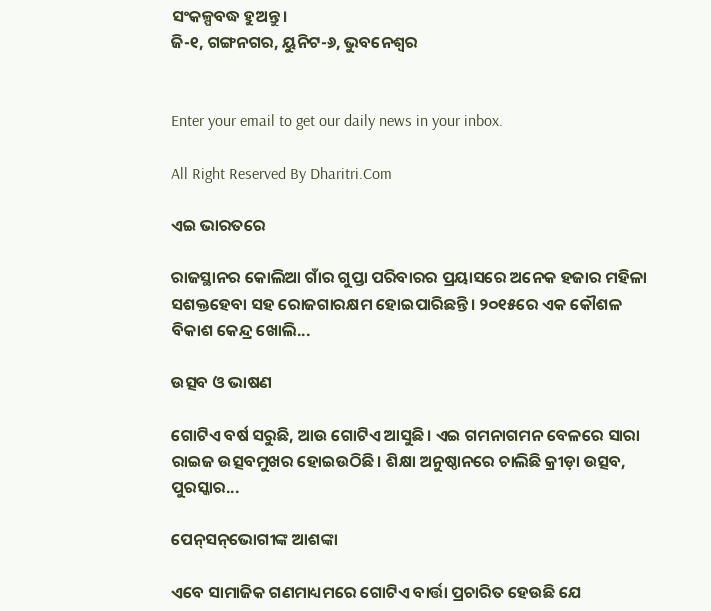ସଂକଳ୍ପବଦ୍ଧ ହୁଅନ୍ତୁ।
ଜି-୧, ଗଙ୍ଗନଗର, ୟୁନିଟ-୬, ଭୁବନେଶ୍ୱର


Enter your email to get our daily news in your inbox.

All Right Reserved By Dharitri.Com

ଏଇ ଭାରତରେ

ରାଜସ୍ଥାନର କୋଲିଆ ଗାଁର ଗୁପ୍ତା ପରିବାରର ପ୍ରୟାସରେ ଅନେକ ହଜାର ମହିଳା ସଶକ୍ତହେବା ସହ ରୋଜଗାରକ୍ଷମ ହୋଇପାରିଛନ୍ତି। ୨୦୧୫ରେ ଏକ କୌଶଳ ବିକାଶ କେନ୍ଦ୍ର ଖୋଲି...

ଉତ୍ସବ ଓ ଭାଷଣ

ଗୋଟିଏ ବର୍ଷ ସରୁଛି, ଆଉ ଗୋଟିଏ ଆସୁଛି। ଏଇ ଗମନାଗମନ ବେଳରେ ସାରା ରାଇଜ ଉତ୍ସବମୁଖର ହୋଇଉଠିଛି। ଶିକ୍ଷା ଅନୁଷ୍ଠାନରେ ଚାଲିଛି କ୍ରୀଡ଼ା ଉତ୍ସବ, ପୁରସ୍କାର...

ପେନ୍‌ସନ୍‌ଭୋଗୀଙ୍କ ଆଶଙ୍କା

ଏବେ ସାମାଜିକ ଗଣମାଧ୍ୟମରେ ଗୋଟିଏ ବାର୍ତ୍ତା ପ୍ରଚାରିତ ହେଉଛି ଯେ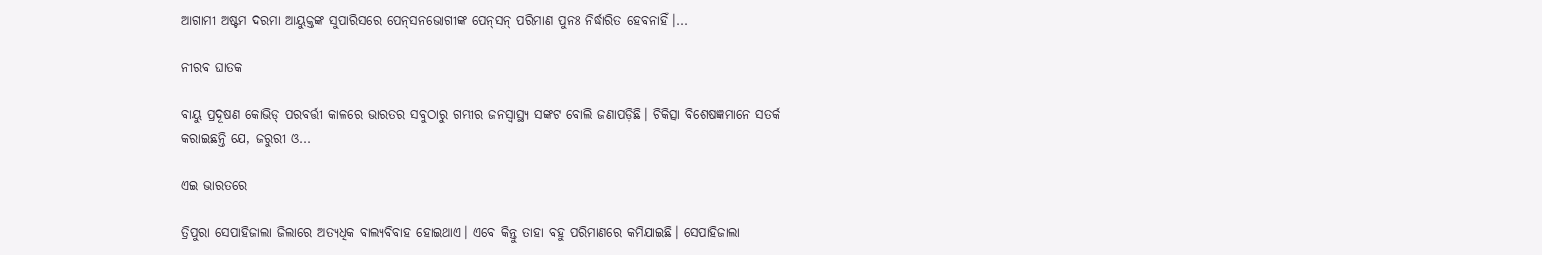ଆଗାମୀ ଅଷ୍ଟମ ଦରମା ଆୟୁକ୍ତଙ୍କ ସୁପାରିସରେ ପେନ୍‌ସନଭୋଗୀଙ୍କ ପେନ୍‌ସନ୍‌ ପରିମାଣ ପୁନଃ ନିର୍ଦ୍ଧାରିତ ହେବନାହିଁ।...

ନୀରବ ଘାତକ

ବାୟୁ ପ୍ରଦୂଷଣ କୋଭିଡ୍‌ ପରବର୍ତ୍ତୀ କାଳରେ ଭାରତର ସବୁଠାରୁ ଗମ୍ଭୀର ଜନସ୍ବାସ୍ଥ୍ୟ ସଙ୍କଟ ବୋଲି ଜଣାପଡ଼ିଛି। ଚିକିତ୍ସା ବିଶେଷଜ୍ଞମାନେ ସତର୍କ କରାଇଛନ୍ତି ଯେ, ଜରୁରୀ ଓ...

ଏଇ ଭାରତରେ

ତ୍ରିପୁରା ସେପାହିଜାଲା ଜିଲାରେ ଅତ୍ୟଧିକ ବାଲ୍ୟବିବାହ ହୋଇଥାଏ। ଏବେ କିନ୍ତୁ ତାହା ବହୁ ପରିମାଣରେ କମିଯାଇଛି। ସେପାହିଜାଲା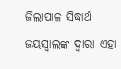ଜିଲାପାଳ ସିଦ୍ଧାର୍ଥ ଜୟସ୍ବାଲଙ୍କ ଦ୍ୱାରା ଏହା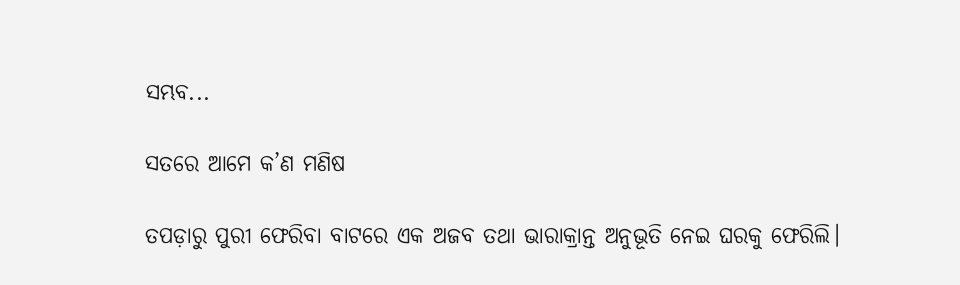ସମ୍ଭବ...

ସତରେ ଆମେ କ’ଣ ମଣିଷ

ତପଡ଼ାରୁ ପୁରୀ ଫେରିବା ବାଟରେ ଏକ ଅଜବ ତଥା ଭାରାକ୍ରାନ୍ତ ଅନୁଭୂତି ନେଇ ଘରକୁ ଫେରିଲି।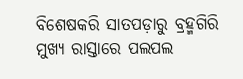ବିଶେଷକରି ସାତପଡ଼ାରୁ ବ୍ରହ୍ମଗିରି ମୁଖ୍ୟ ରାସ୍ତାରେ ପଲପଲ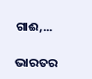ଗାଈ,...

ଭାରତର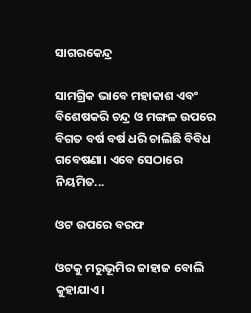ସାଗରକେନ୍ଦ୍ର

ସାମଗ୍ରିକ ଭାବେ ମହାକାଶ ଏବଂ ବିଶେଷକରି ଚନ୍ଦ୍ର ଓ ମଙ୍ଗଳ ଉପରେ ବିଗତ ବର୍ଷ ବର୍ଷ ଧରି ଚାଲିଛି ବିବିଧ ଗବେଷଣା। ଏବେ ସେଠାରେ ନିୟମିତ...

ଓଟ ଉପରେ ବରଫ

ଓଟକୁ ମରୁଭୂମିର ଜାହାଜ ବୋଲି କୁହାଯାଏ।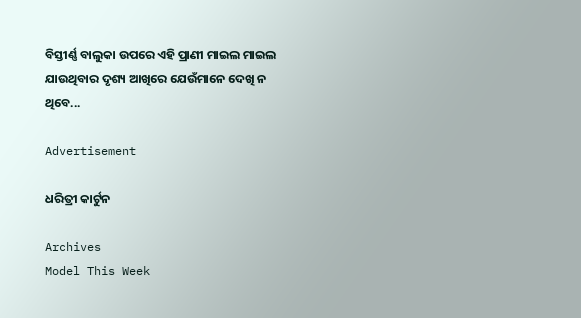ବିସ୍ତୀର୍ଣ୍ଣ ବାଲୁକା ଉପରେ ଏହି ପ୍ରାଣୀ ମାଇଲ ମାଇଲ ଯାଉଥିବାର ଦୃଶ୍ୟ ଆଖିରେ ଯେଉଁମାନେ ଦେଖି ନ ଥିବେ...

Advertisement

ଧରିତ୍ରୀ କାର୍ଟୁନ

Archives
Model This Week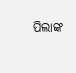ପିଲାଙ୍କ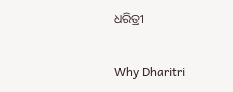ଧରିତ୍ରୀ

Why Dharitri